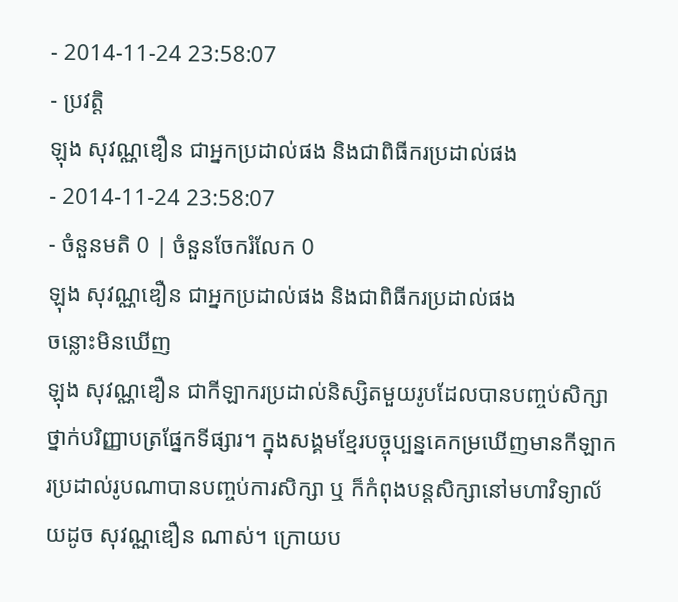- 2014-11-24 23:58:07
- ប្រវត្តិ
ឡុង សុវណ្ណឌឿន ជាអ្នកប្រដាល់ផង និងជាពិធីករប្រដាល់ផង
- 2014-11-24 23:58:07
- ចំនួនមតិ 0 | ចំនួនចែករំលែក 0
ឡុង សុវណ្ណឌឿន ជាអ្នកប្រដាល់ផង និងជាពិធីករប្រដាល់ផង
ចន្លោះមិនឃើញ
ឡុង សុវណ្ណឌឿន ជាកីឡាករប្រដាល់និស្សិតមួយរូបដែលបានបញ្ចប់សិក្សាថ្នាក់បរិញ្ញាបត្រផ្នែកទីផ្សារ។ ក្នុងសង្គមខ្មែរបច្ចុប្បន្នគេកម្រឃើញមានកីឡាករប្រដាល់រូបណាបានបញ្ចប់ការសិក្សា ឬ ក៏កំពុងបន្តសិក្សានៅមហាវិទ្យាល័យដូច សុវណ្ណឌឿន ណាស់។ ក្រោយប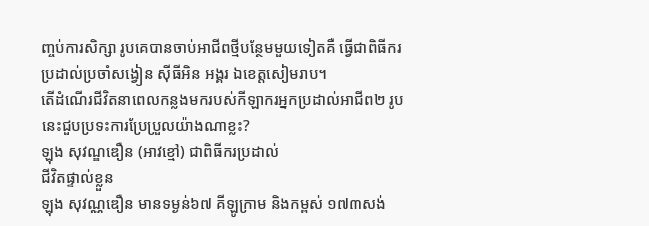ញ្ចប់ការសិក្សា រូបគេបានចាប់អាជីពថ្មីបន្ថែមមួយទៀតគឺ ធ្វើជាពិធីករប្រដាល់ប្រចាំសង្វៀន ស៊ីធីអិន អង្គរ ឯខេត្តសៀមរាប។
តើដំណើរជីវិតនាពេលកន្លងមករបស់កីឡាករអ្នកប្រដាល់អាជីព២ រូបនេះជួបប្រទះការប្រែប្រួលយ៉ាងណាខ្លះ?
ឡុង សុវណ្ឌឌឿន (អាវខ្មៅ) ជាពិធីករប្រដាល់
ជីវិតផ្ទាល់ខ្លួន
ឡុង សុវណ្ណឌឿន មានទម្ងន់៦៧ គីឡូក្រាម និងកម្ពស់ ១៧៣សង់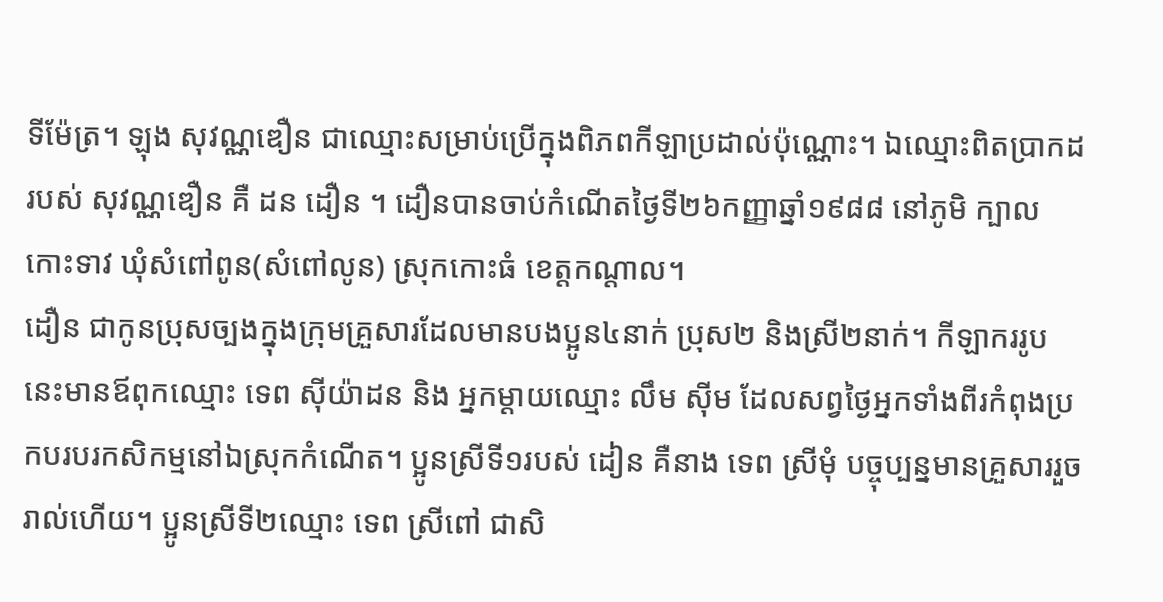ទីម៉ែត្រ។ ឡុង សុវណ្ណឌឿន ជាឈ្មោះសម្រាប់ប្រើក្នុងពិភពកីឡាប្រដាល់ប៉ុណ្ណោះ។ ឯឈ្មោះពិតប្រាកដរបស់ សុវណ្ណឌឿន គឺ ដន ដឿន ។ ដឿនបានចាប់កំណើតថ្ងៃទី២៦កញ្ញាឆ្នាំ១៩៨៨ នៅភូមិ ក្បាលកោះទាវ ឃុំសំពៅពូន(សំពៅលូន) ស្រុកកោះធំ ខេត្តកណ្ដាល។
ដឿន ជាកូនប្រុសច្បងក្នុងក្រុមគ្រួសារដែលមានបងប្អូន៤នាក់ ប្រុស២ និងស្រី២នាក់។ កីឡាកររូបនេះមានឪពុកឈ្មោះ ទេព ស៊ីយ៉ាដន និង អ្នកម្ដាយឈ្មោះ លឹម ស៊ីម ដែលសព្វថ្ងៃអ្នកទាំងពីរកំពុងប្រកបរបរកសិកម្មនៅឯស្រុកកំណើត។ ប្អូនស្រីទី១របស់ ដៀន គឺនាង ទេព ស្រីមុំ បច្ចុប្បន្នមានគ្រួសាររួចរាល់ហើយ។ ប្អូនស្រីទី២ឈ្មោះ ទេព ស្រីពៅ ជាសិ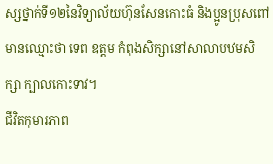ស្សថ្នាក់ទី១២នៃវិទ្យាល័យហ៊ុនសែនកោះធំ និងប្អូនប្រុសពៅមានឈ្មោះថា ទេព ឧត្ដម កំពុងសិក្សានៅសាលាបឋមសិក្សា ក្បាលកោះទាវ។
ជីវិតកុមារភាព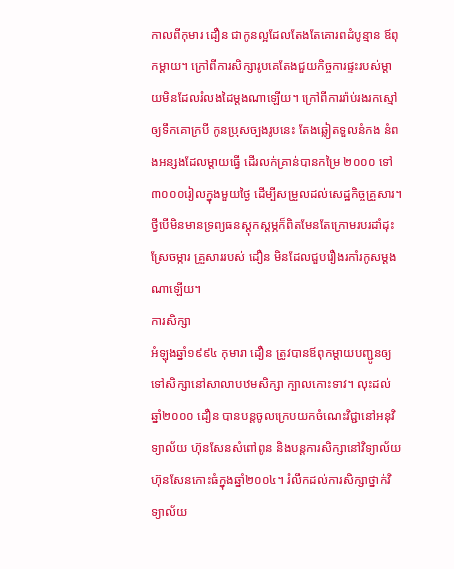កាលពីកុមារ ដឿន ជាកូនល្អដែលតែងតែគោរពដំបូន្មាន ឪពុកម្ដាយ។ ក្រៅពីការសិក្សារូបគេតែងជួយកិច្ចការផ្ទះរបស់ម្ដាយមិនដែលរំលងដៃម្ដងណាឡើយ។ ក្រៅពីការរ៉ាប់រងរកស្មៅ ឲ្យទឹកគោក្របី កូនប្រុសច្បងរូបនេះ តែងឆ្លៀតទួលនំកង នំពងអន្សងដែលម្ដាយធ្វើ ដើរលក់គ្រាន់បានកម្រៃ ២០០០ ទៅ៣០០០រៀលក្នុងមួយថ្ងៃ ដើម្បីសម្រួលដល់សេដ្ឋកិច្ចគ្រួសារ។ ថ្វីបើមិនមានទ្រព្យធនស្ដុកស្ដម្ភក៏ពិតមែនតែក្រោមរបរដាំដុះស្រែចម្ការ គ្រួសាររបស់ ដឿន មិនដែលជួបរឿងរកាំរកូសម្ដងណាឡើយ។
ការសិក្សា
អំឡុងឆ្នាំ១៩៩៤ កុមារា ដឿន ត្រូវបានឪពុកម្ដាយបញ្ជូនឲ្យទៅសិក្សានៅសាលាបឋមសិក្សា ក្បាលកោះទាវ។ លុះដល់ឆ្នាំ២០០០ ដឿន បានបន្តចូលក្រេបយកចំណេះវិជ្ជានៅអនុវិទ្យាល័យ ហ៊ុនសែនសំពៅពូន និងបន្តការសិក្សានៅវិទ្យាល័យ ហ៊ុនសែនកោះធំក្នុងឆ្នាំ២០០៤។ រំលឹកដល់ការសិក្សាថ្នាក់វិទ្យាល័យ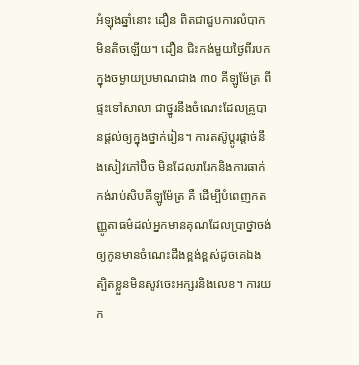អំឡុងឆ្នាំនោះ ដឿន ពិតជាជួបការលំបាកមិនតិចឡើយ។ ដឿន ជិះកង់មួយថ្ងៃពីរបកក្នុងចម្ងាយប្រមាណជាង ៣០ គីឡូម៉ែត្រ ពីផ្ទះទៅសាលា ជាថ្នូរនឹងចំណេះដែលគ្រូបានផ្ដល់ឲ្យក្នុងថ្នាក់រៀន។ ការតស៊ូប្ដូរផ្ដាច់នឹងសៀវភៅប៊ិច មិនដែលរារែកនិងការធាក់កង់រាប់សិបគីឡូម៉ែត្រ គឺ ដើម្បីបំពេញកតញ្ញូតាធម៌ដល់អ្នកមានគុណដែលប្រាថ្នាចង់ឲ្យកូនមានចំណេះដឹងខ្ពង់ខ្ពស់ដូចគេឯង ត្បិតខ្លួនមិនសូវចេះអក្សរនិងលេខ។ ការយក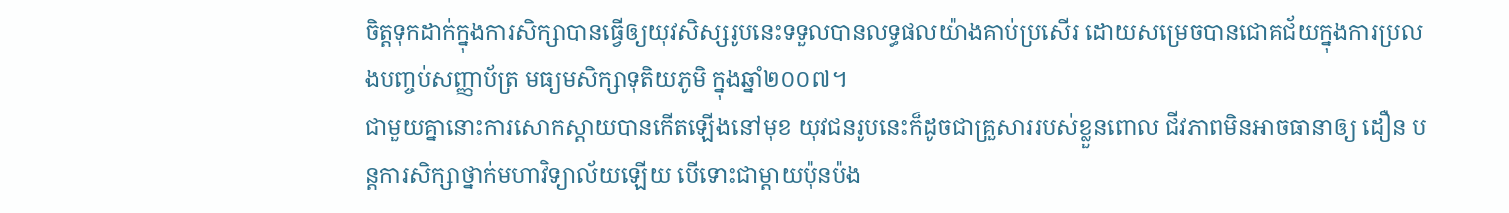ចិត្តទុកដាក់ក្នុងការសិក្សាបានធ្វើឲ្យយុវសិស្សរូបនេះទទួលបានលទ្ធផលយ៉ាងគាប់ប្រសើរ ដោយសម្រេចបានជោគជ័យក្នុងការប្រលងបញ្ចប់សញ្ញាប័ត្រ មធ្យមសិក្សាទុតិយភូមិ ក្នុងឆ្នាំ២០០៧។
ជាមួយគ្នានោះការសោកស្ដាយបានកើតឡើងនៅមុខ យុវជនរូបនេះក៏ដូចជាគ្រួសាររបស់ខ្លួនពោល ជីវភាពមិនអាចធានាឲ្យ ដឿន បន្តការសិក្សាថ្នាក់មហាវិទ្យាល័យឡើយ បើទោះជាម្ដាយប៉ុនប៉ង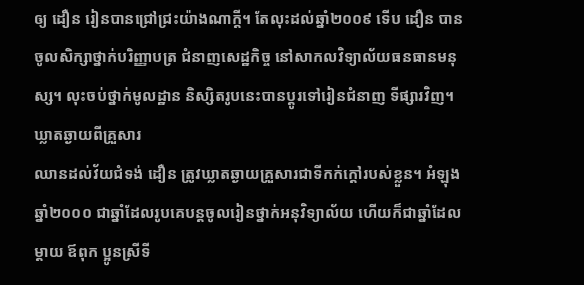ឲ្យ ដឿន រៀនបានជ្រៅជ្រះយ៉ាងណាក្ដី។ តែលុះដល់ឆ្នាំ២០០៩ ទើប ដឿន បានចូលសិក្សាថ្នាក់បរិញ្ញាបត្រ ជំនាញសេដ្ឋកិច្ច នៅសាកលវិទ្យាល័យធនធានមនុស្ស។ លុះចប់ថ្នាក់មូលដ្ឋាន និស្សិតរូបនេះបានប្ដូរទៅរៀនជំនាញ ទីផ្សារវិញ។
ឃ្លាតឆ្ងាយពីគ្រួសារ
ឈានដល់វ័យជំទង់ ដឿន ត្រូវឃ្លាតឆ្ងាយគ្រួសារជាទីកក់ក្ដៅរបស់ខ្លួន។ អំឡុងឆ្នាំ២០០០ ជាឆ្នាំដែលរូបគេបន្តចូលរៀនថ្នាក់អនុវិទ្យាល័យ ហើយក៏ជាឆ្នាំដែល ម្ដាយ ឪពុក ប្អូនស្រីទី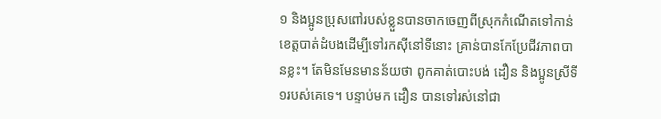១ និងប្អូនប្រុសពៅរបស់ខ្លួនបានចាកចេញពីស្រុកកំណើតទៅកាន់ខេត្តបាត់ដំបងដើម្បីទៅរកស៊ីនៅទីនោះ គ្រាន់បានកែប្រែជីវភាពបានខ្លះ។ តែមិនមែនមានន័យថា ពូកគាត់បោះបង់ ដឿន និងប្អូនស្រីទី១របស់គេទេ។ បន្ទាប់មក ដឿន បានទៅរស់នៅជា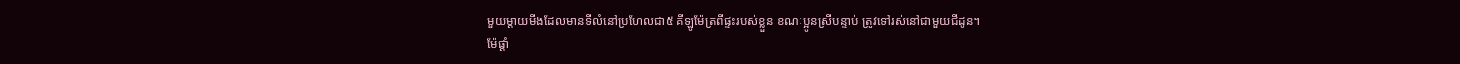មួយម្ដាយមីងដែលមានទីលំនៅប្រហែលជា៥ គីឡូម៉ែត្រពីផ្ទះរបស់ខ្លួន ខណៈប្អូនស្រីបន្ទាប់ ត្រូវទៅរស់នៅជាមួយជីដូន។
ម៉ែផ្ដាំ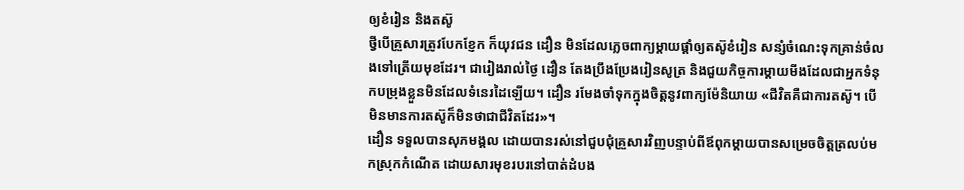ឲ្យខំរៀន និងតស៊ូ
ថ្វីបើគ្រួសារត្រូវបែកខ្ញែក ក៏យុវជន ដឿន មិនដែលភ្លេចពាក្យម្ដាយផ្ដាំឲ្យតស៊ូខំរៀន សន្សំចំណេះទុកគ្រាន់ចំលងទៅត្រើយមុខដែរ។ ជារៀងរាល់ថ្ងៃ ដឿន តែងប្រឹងប្រែងរៀនសូត្រ និងជួយកិច្ចការម្ដាយមីងដែលជាអ្នកទំនុកបម្រុងខ្លួនមិនដែលទំនេរដៃឡើយ។ ដឿន រមែងចាំទុកក្នុងចិត្តនូវពាក្យម៉ែនិយាយ «ជីវិតគឺជាការតស៊ូ។ បើមិនមានការតស៊ូក៏មិនថាជាជីវិតដែរ»។
ដឿន ទទួលបានសុភមង្គល ដោយបានរស់នៅជួបជុំគ្រួសារវិញបន្ទាប់ពីឪពុកម្ដាយបានសម្រេចចិត្តត្រលប់មកស្រុកកំណើត ដោយសារមុខរបរនៅបាត់ដំបង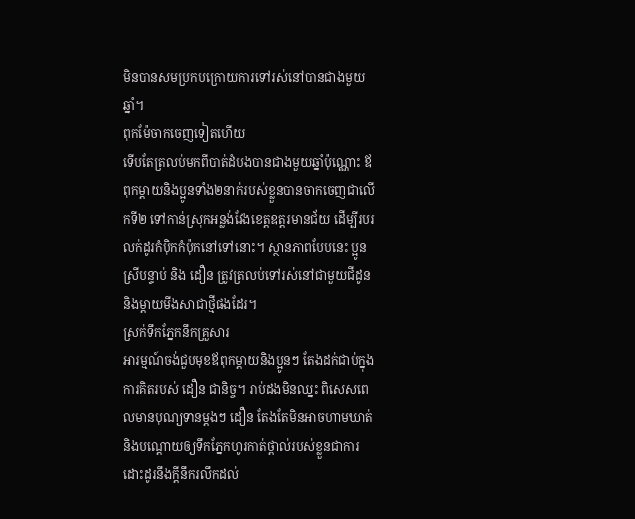មិនបានសមប្រកបក្រោយការទៅរស់នៅបានជាងមួយឆ្នាំ។
ពុកម៉ែចាកចេញទៀតហើយ
ទើបតែត្រលប់មកពីបាត់ដំបងបានជាងមួយឆ្នាំប៉ុណ្ណោះ ឪពុកម្ដាយនិងប្អូនទាំង២នាក់របស់ខ្លួនបានចាកចេញជាលើកទី២ ទៅកាន់ស្រុកអន្លង់វែងខេត្តឧត្ដរមានជ័យ ដើម្បីរបរលក់ដូរកំប៉ិកកំប៉ុកនៅទៅនោះ។ ស្ថានភាពបែបនេះ ប្អូនស្រីបន្ទាប់ និង ដឿន ត្រូវត្រលប់ទៅរស់នៅជាមួយជីដូន និងម្ដាយមីងសាជាថ្មីផងដែរ។
ស្រក់ទឹកភ្នែកនឹកគ្រួសារ
អារម្មណ៍ចង់ជួបមុខឪពុកម្ដាយនិងប្អូនៗ តែងដក់ជាប់ក្នុងការគិតរបស់ ដឿន ជានិច្ច។ រាប់ដងមិនឈ្នះ ពិសេសពេលមានបុណ្យទានម្ដងៗ ដឿន តែងតែមិនអាចហាមឃាត់និងបណ្ដោយឲ្យទឹកភ្នែកហូរកាត់ថ្ពាល់របស់ខ្លួនជាការដោះដូរនឹងក្ដីនឹករលឹកដល់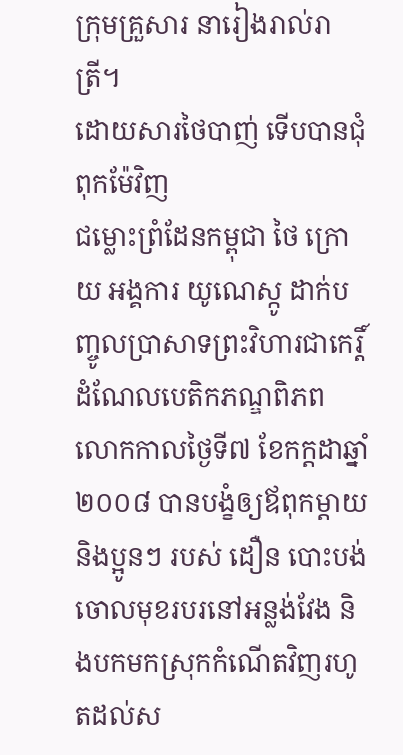ក្រុមគ្រួសារ នារៀងរាល់រាត្រី។
ដោយសារថៃបាញ់ ទើបបានជុំពុកម៉ែវិញ
ជម្លោះព្រំដែនកម្ពុជា ថៃ ក្រោយ អង្គការ យូណេស្កូ ដាក់បញ្ចូលប្រាសាទព្រះវិហារជាកេរ្តិ៍ដំណែលបេតិកភណ្ឌពិភពលោកកាលថ្ងៃទី៧ ខែកក្តដាឆ្នាំ២០០៨ បានបង្ខំឲ្យឪពុកម្ដាយនិងប្អូនៗ របស់ ដឿន បោះបង់ចោលមុខរបរនៅអន្លង់វែង និងបកមកស្រុកកំណើតវិញរហូតដល់ស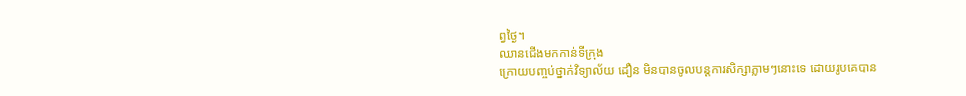ព្វថ្ងៃ។
ឈានជើងមកកាន់ទីក្រុង
ក្រោយបញ្ចប់ថ្នាក់វិទ្យាល័យ ដឿន មិនបានចូលបន្តការសិក្សាភ្លាមៗនោះទេ ដោយរូបគេបាន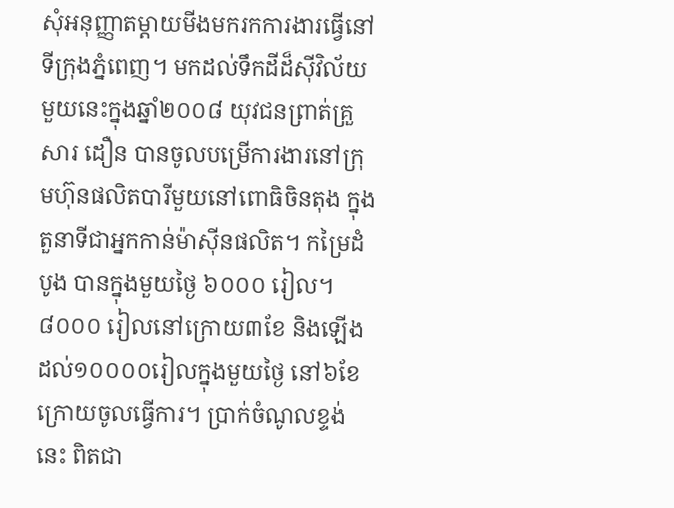សុំអនុញ្ញាតម្ដាយមីងមករកការងារធ្វើនៅទីក្រុងភ្នំពេញ។ មកដល់ទឹកដីដ៏ស៊ីវិល័យមួយនេះក្នុងឆ្នាំ២០០៨ យុវជនព្រាត់គ្រួសារ ដឿន បានចូលបម្រើការងារនៅក្រុមហ៊ុនផលិតបារីមួយនៅពោធិចិនតុង ក្នុងតួនាទីជាអ្នកកាន់ម៉ាស៊ីនផលិត។ កម្រៃដំបូង បានក្នុងមួយថ្ងៃ ៦០០០ រៀល។ ៨០០០ រៀលនៅក្រោយ៣ខែ និងឡើងដល់១០០០០រៀលក្នុងមួយថ្ងៃ នៅ៦ខែក្រោយចូលធ្វើការ។ ប្រាក់ចំណូលខ្ទង់នេះ ពិតជា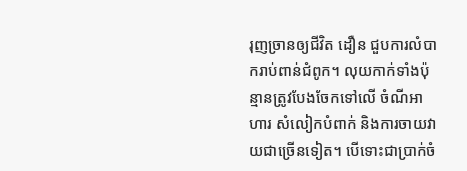រុញច្រានឲ្យជីវិត ដឿន ជួបការលំបាករាប់ពាន់ជំពូក។ លុយកាក់ទាំងប៉ុន្មានត្រូវបែងចែកទៅលើ ចំណីអាហារ សំលៀកបំពាក់ និងការចាយវាយជាច្រើនទៀត។ បើទោះជាប្រាក់ចំ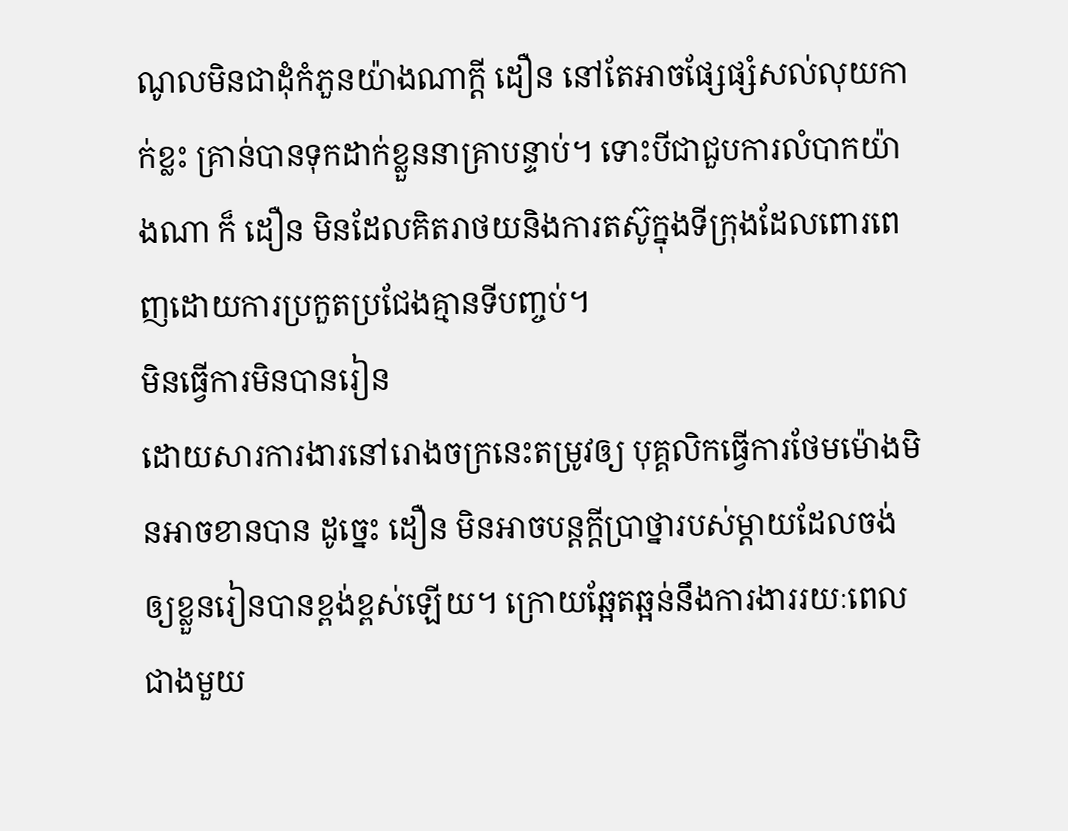ណូលមិនជាដុំកំភួនយ៉ាងណាក្ដី ដឿន នៅតែអាចផ្សែផ្សំសល់លុយកាក់ខ្លះ គ្រាន់បានទុកដាក់ខ្លួននាគ្រាបន្ទាប់។ ទោះបីជាជួបការលំបាកយ៉ាងណា ក៏ ដឿន មិនដែលគិតរាថយនិងការតស៊ូក្នុងទីក្រុងដែលពោរពេញដោយការប្រកួតប្រជែងគ្មានទីបញ្ចប់។
មិនធ្វើការមិនបានរៀន
ដោយសារការងារនៅរោងចក្រនេះតម្រូវឲ្យ បុគ្គលិកធ្វើការថែមម៉ោងមិនអាចខានបាន ដូច្នេះ ដឿន មិនអាចបន្តក្ដីប្រាថ្នារបស់ម្ដាយដែលចង់ឲ្យខ្លួនរៀនបានខ្ពង់ខ្ពស់ឡើយ។ ក្រោយឆ្អែតឆ្អន់នឹងការងាររយៈពេលជាងមួយ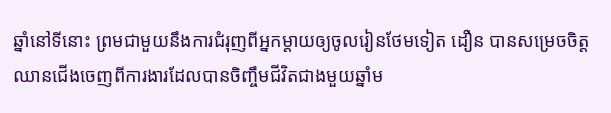ឆ្នាំនៅទីនោះ ព្រមជាមួយនឹងការជំរុញពីអ្នកម្ដាយឲ្យចូលរៀនថែមទៀត ដឿន បានសម្រេចចិត្តឈានជើងចេញពីការងារដែលបានចិញ្ចឹមជីវិតជាងមួយឆ្នាំម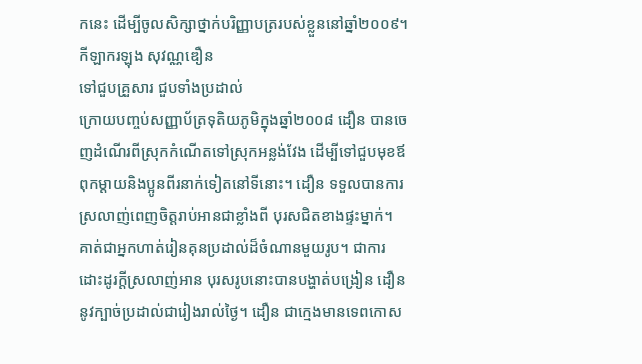កនេះ ដើម្បីចូលសិក្សាថ្នាក់បរិញ្ញាបត្ររបស់ខ្លួននៅឆ្នាំ២០០៩។
កីឡាករឡុង សុវណ្ណឌឿន
ទៅជួបគ្រួសារ ជួបទាំងប្រដាល់
ក្រោយបញ្ចប់សញ្ញាប័ត្រទុតិយភូមិក្នុងឆ្នាំ២០០៨ ដឿន បានចេញដំណើរពីស្រុកកំណើតទៅស្រុកអន្លង់វែង ដើម្បីទៅជួបមុខឪពុកម្ដាយនិងប្អូនពីរនាក់ទៀតនៅទីនោះ។ ដឿន ទទួលបានការស្រលាញ់ពេញចិត្តរាប់អានជាខ្លាំងពី បុរសជិតខាងផ្ទះម្នាក់។ គាត់ជាអ្នកហាត់រៀនគុនប្រដាល់ដ៏ចំណានមួយរូប។ ជាការដោះដូរក្ដីស្រលាញ់អាន បុរសរូបនោះបានបង្ហាត់បង្រៀន ដឿន នូវក្បាច់ប្រដាល់ជារៀងរាល់ថ្ងៃ។ ដឿន ជាក្មេងមានទេពកោស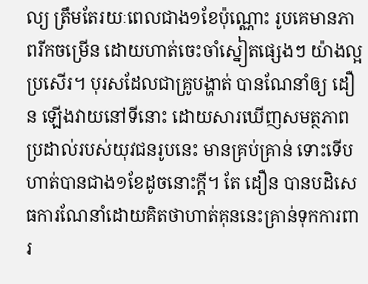ល្យ ត្រឹមតែរយៈពេលជាង១ខែប៉ុណ្ណោះ រូបគេមានភាពរីកចម្រើន ដោយហាត់ចេះចាំស្នៀតផ្សេងៗ យ៉ាងល្អប្រសើរ។ បុរសដែលជាគ្រូបង្ហាត់ បានណែនាំឲ្យ ដឿន ឡើងវាយនៅទីនោះ ដោយសារឃើញសមត្ថភាពប្រដាល់របស់យុវជនរូបនេះ មានគ្រប់គ្រាន់ ទោះទើបហាត់បានជាង១ខែដូចនោះក្ដី។ តែ ដឿន បានបដិសេធការណែនាំដោយគិតថាហាត់គុននេះគ្រាន់ទុកការពារ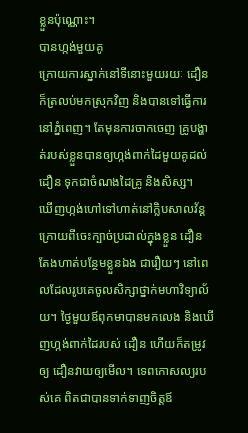ខ្លួនប៉ុណ្ណោះ។
បានហ្កង់មួយគូ
ក្រោយការស្នាក់នៅទីនោះមួយរយៈ ដឿន ក៏ត្រលប់មកស្រុកវិញ និងបានទៅធ្វើការនៅភ្នំពេញ។ តែមុនការចាកចេញ គ្រូបង្ហាត់របស់ខ្លួនបានឲ្យហ្កង់ពាក់ដៃមួយគូដល់ ដឿន ទុកជាចំណងដៃគ្រូ និងសិស្ស។
ឃើញហ្កង់ហៅទៅហាត់នៅក្លិបសាលវ័ន្ត
ក្រោយពីចេះក្បាច់ប្រដាល់ក្នុងខ្លួន ដឿន តែងហាត់បន្ថែមខ្លួនឯង ជារឿយៗ នៅពេលដែលរូបគេចូលសិក្សាថ្នាក់មហាវិទ្យាល័យ។ ថ្ងៃមួយឪពុកមាបានមកលេង និងឃើញហ្កង់ពាក់ដៃរបស់ ដឿន ហើយក៏តម្រូវឲ្យ ដឿនវាយឲ្យមើល។ ទេពកោសល្យរបស់គេ ពិតជាបានទាក់ទាញចិត្តឪ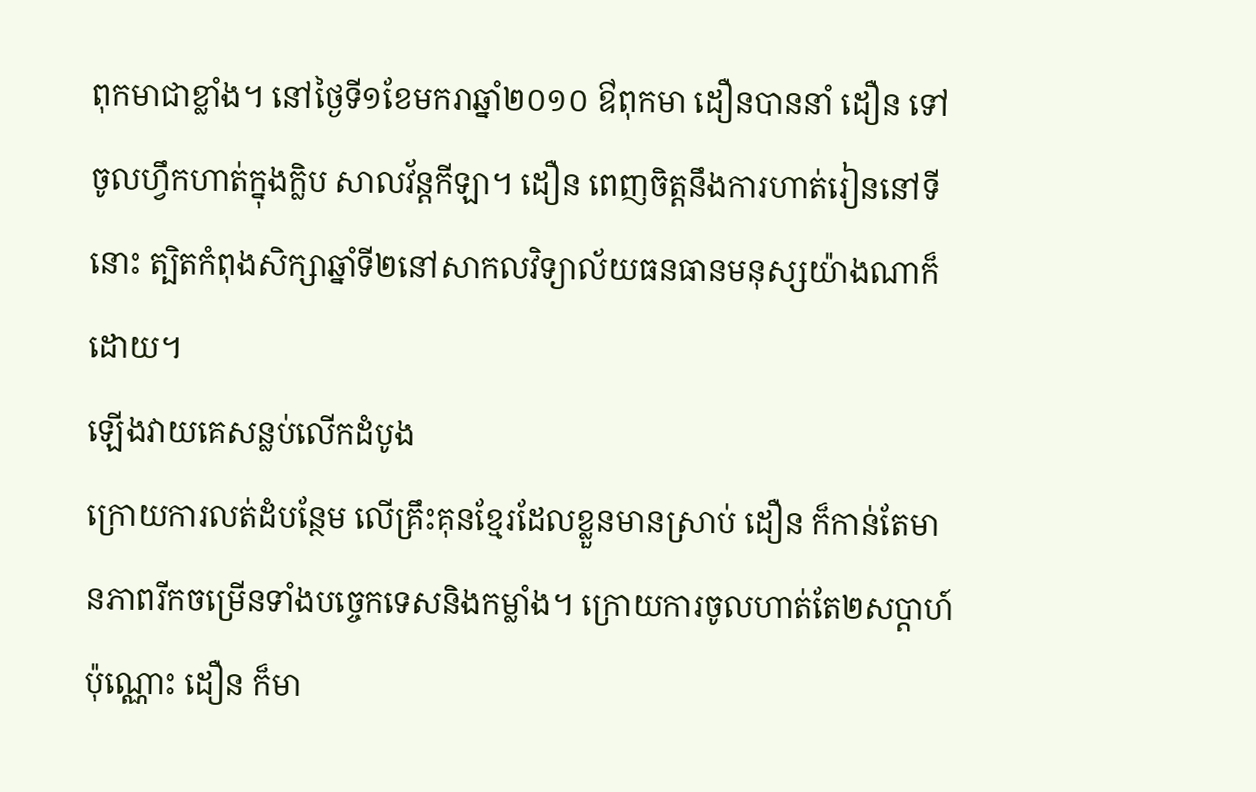ពុកមាជាខ្លាំង។ នៅថ្ងៃទី១ខែមករាឆ្នាំ២០១០ ឳពុកមា ដឿនបាននាំ ដឿន ទៅចូលហ្វឹកហាត់ក្នុងក្លិប សាលវ័ន្តកីឡា។ ដឿន ពេញចិត្តនឹងការហាត់រៀននៅទីនោះ ត្បិតកំពុងសិក្សាឆ្នាំទី២នៅសាកលវិទ្យាល័យធនធានមនុស្សយ៉ាងណាក៏ដោយ។
ឡើងវាយគេសន្លប់លើកដំបូង
ក្រោយការលត់ដំបន្ថែម លើគ្រឹះគុនខ្មែរដែលខ្លួនមានស្រាប់ ដឿន ក៏កាន់តែមានភាពរីកចម្រើនទាំងបច្ចេកទេសនិងកម្លាំង។ ក្រោយការចូលហាត់តែ២សប្ដាហ៍ប៉ុណ្ណោះ ដឿន ក៏មា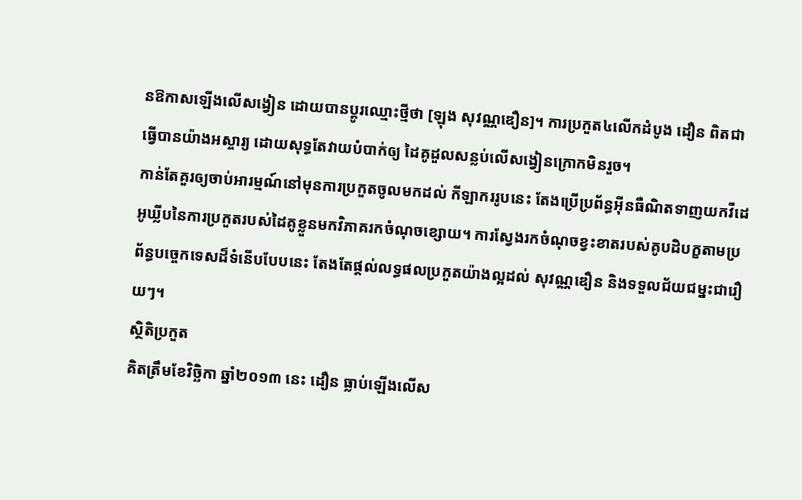នឱកាសឡើងលើសង្វៀន ដោយបានប្ដូរឈ្មោះថ្មីថា [ឡុង សុវណ្ណឌឿន]។ ការប្រកួត៤លើកដំបូង ដឿន ពិតជាធ្វើបានយ៉ាងអស្ចារ្យ ដោយសុទ្ធតែវាយបំបាក់ឲ្យ ដៃគូដួលសន្លប់លើសង្វៀនក្រោកមិនរួច។
កាន់តែគួរឲ្យចាប់អារម្មណ៍នៅមុនការប្រកួតចូលមកដល់ កីឡាកររូបនេះ តែងប្រើប្រព័ន្ធអ៊ីនធឺណិតទាញយកវីដេអូឃ្លីបនៃការប្រកួតរបស់ដៃគូខ្លួនមកវិភាគរកចំណុចខ្សោយ។ ការស្វែងរកចំណុចខ្វះខាតរបស់គូបដិបក្ខតាមប្រព័ន្ធបច្ចេកទេសដ៏ទំនើបបែបនេះ តែងតែផ្ដល់លទ្ធផលប្រកួតយ៉ាងល្អដល់ សុវណ្ណឌឿន និងទទួលជ័យជម្នះជារឿយៗ។
ស្ថិតិប្រកួត
គិតត្រឹមខែវិច្ឆិកា ឆ្នាំ២០១៣ នេះ ដឿន ធ្លាប់ឡើងលើស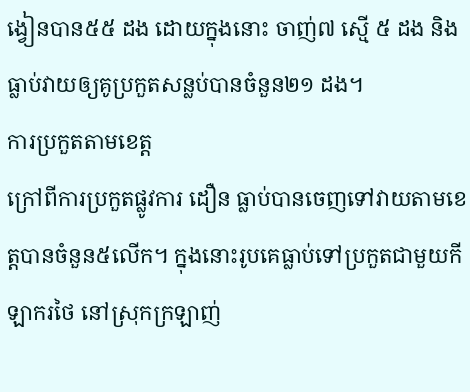ង្វៀនបាន៥៥ ដង ដោយក្នុងនោះ ចាញ់៧ ស្មើ ៥ ដង និងធ្លាប់វាយឲ្យគូប្រកួតសន្លប់បានចំនួន២១ ដង។
ការប្រកួតតាមខេត្ត
ក្រៅពីការប្រកួតផ្លូវការ ដឿន ធ្លាប់បានចេញទៅវាយតាមខេត្តបានចំនួន៥លើក។ ក្នុងនោះរូបគេធ្លាប់ទៅប្រកួតជាមួយកីឡាករថៃ នៅស្រុកក្រឡាញ់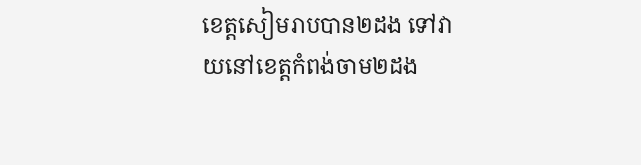ខេត្តសៀមរាបបាន២ដង ទៅវាយនៅខេត្តកំពង់ចាម២ដង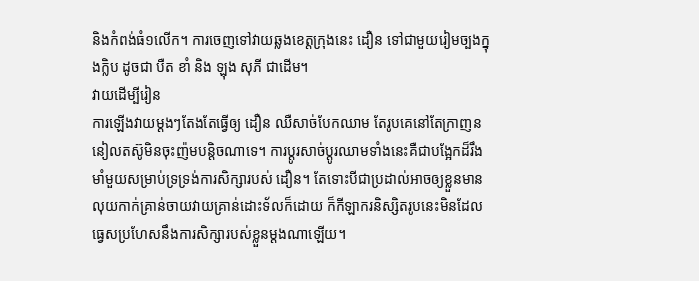និងកំពង់ធំ១លើក។ ការចេញទៅវាយឆ្លងខេត្តក្រុងនេះ ដឿន ទៅជាមួយរៀមច្បងក្នុងក្លិប ដូចជា បឺត ខាំ និង ឡុង សុភី ជាដើម។
វាយដើម្បីរៀន
ការឡើងវាយម្ដងៗតែងតែធ្វើឲ្យ ដឿន ឈឺសាច់បែកឈាម តែរូបគេនៅតែក្រាញននៀលតស៊ូមិនចុះញ៉មបន្តិចណាទេ។ ការប្ដូរសាច់ប្ដូរឈាមទាំងនេះគឺជាបង្អែកដ៏រឹងមាំមួយសម្រាប់ទ្រទ្រង់ការសិក្សារបស់ ដឿន។ តែទោះបីជាប្រដាល់អាចឲ្យខ្លួនមានលុយកាក់គ្រាន់ចាយវាយគ្រាន់ដោះទ័លក៏ដោយ ក៏កីឡាករនិស្សិតរូបនេះមិនដែលធ្វេសប្រហែសនឹងការសិក្សារបស់ខ្លួនម្ដងណាឡើយ។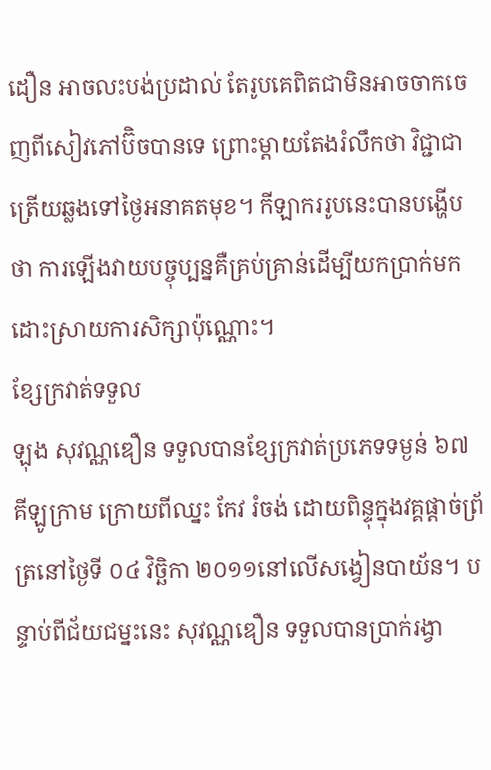ដឿន អាចលះបង់ប្រដាល់ តែរូបគេពិតជាមិនអាចចាកចេញពីសៀវភៅប៊ិចបានទេ ព្រោះម្ដាយតែងរំលឹកថា វិជ្ជាជាត្រើយឆ្លងទៅថ្ងៃអនាគតមុខ។ កីឡាកររូបនេះបានបង្ហើបថា ការឡើងវាយបច្ចុប្បន្នគឺគ្រប់គ្រាន់ដើម្បីយកប្រាក់មកដោះស្រាយការសិក្សាប៉ុណ្ណោះ។
ខ្សែក្រវាត់ទទួល
ឡុង សុវណ្ណឌឿន ទទួលបានខ្សែក្រវាត់ប្រភេទទម្ងន់ ៦៧ គីឡូក្រាម ក្រោយពីឈ្នះ កែវ រំចង់ ដោយពិន្ទុក្នុងវគ្គផ្ដាច់ព្រ័ត្រនៅថ្ងៃទី ០៤ វិច្ឆិកា ២០១១នៅលើសង្វៀនបាយ័ន។ បន្ទាប់ពីជ័យជម្នះនេះ សុវណ្ណឌឿន ទទួលបានប្រាក់រង្វា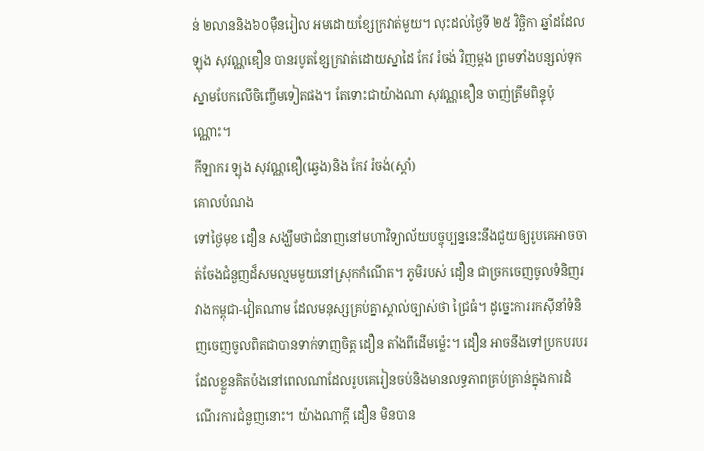ន់ ២លាននិង៦០ម៉ឺនរៀល អមដោយខ្សែក្រវាត់មួយ។ លុះដល់ថ្ងៃទី ២៥ វិច្ឆិកា ឆ្នាំដដែល ឡុង សុវណ្ណឌឿន បានរបូតខ្សែក្រវាត់ដោយស្នាដៃ កែវ រំចង់ វិញម្ដង ព្រមទាំងបន្សល់ទុកស្នាមបែកលើចិញ្ចើមទៀតផង។ តែទោះជាយ៉ាងណា សុវណ្ណឌឿន ចាញ់ត្រឹមពិន្ទុប៉ុណ្ណោះ។
កីឡាករ ឡុង សុវណ្ណឌឿ(ឆ្វេង)និង កែវ រំចង់(ស្ដាំ)
គោលបំណង
ទៅថ្ងៃមុខ ដឿន សង្ឃឹមថាជំនាញនៅមហាវិទ្យាល័យបច្ចុប្បន្ននេះនឹងជួយឲ្យរូបគេអាចចាត់ចែងជំនួញដ៏សមល្មមមួយនៅស្រុកកំណើត។ ភូមិរបស់ ដឿន ជាច្រកចេញចូលទំនិញរវាងកម្ពុជា-វៀតណាម ដែលមនុស្សគ្រប់គ្នាស្គាល់ច្បាស់ថា ជ្រៃធំ។ ដូច្នេះការរកស៊ីនាំទំនិញចេញចូលពិតជាបានទាក់ទាញចិត្ត ដឿន តាំងពីដើមម៉្លេះ។ ដឿន អាចនឹងទៅប្រកបរបរដែលខ្លួនគិតប៉ងនៅពេលណាដែលរូបគេរៀនចប់និងមានលទ្ធភាពគ្រប់គ្រាន់ក្នុងការដំណើរការជំនួញនោះ។ យ៉ាងណាក្ដី ដឿន មិនបាន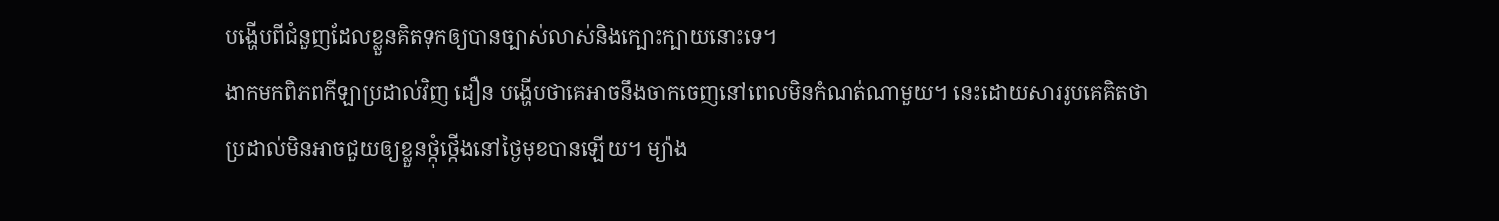បង្ហើបពីជំនួញដែលខ្លួនគិតទុកឲ្យបានច្បាស់លាស់និងក្បោះក្បាយនោះទេ។
ងាកមកពិភពកីឡាប្រដាល់វិញ ដឿន បង្ហើបថាគេអាចនឹងចាកចេញនៅពេលមិនកំណត់ណាមួយ។ នេះដោយសាររូបគេគិតថា ប្រដាល់មិនអាចជួយឲ្យខ្លួនថ្កុំថ្កើងនៅថ្ងៃមុខបានឡើយ។ ម្យ៉ាង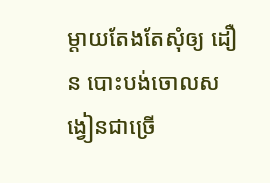ម្ដាយតែងតែសុំឲ្យ ដឿន បោះបង់ចោលសង្វៀនជាច្រើ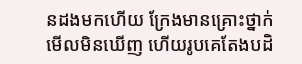នដងមកហើយ ក្រែងមានគ្រោះថ្នាក់មើលមិនឃើញ ហើយរូបគេតែងបដិ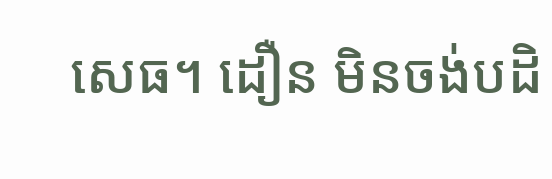សេធ។ ដឿន មិនចង់បដិ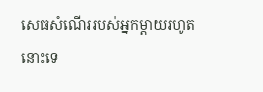សេធសំណើររបស់អ្នកម្ដាយរហូតនោះទេ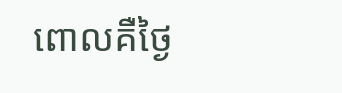ពោលគឺថ្ងៃ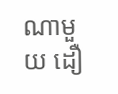ណាមួយ ដឿ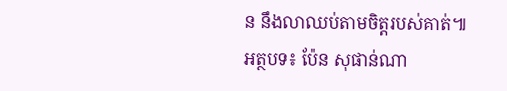ន នឹងលាឈប់តាមចិត្តរបស់គាត់៕
អត្ថបទ៖ ប៉ែន សុផាន់ណា